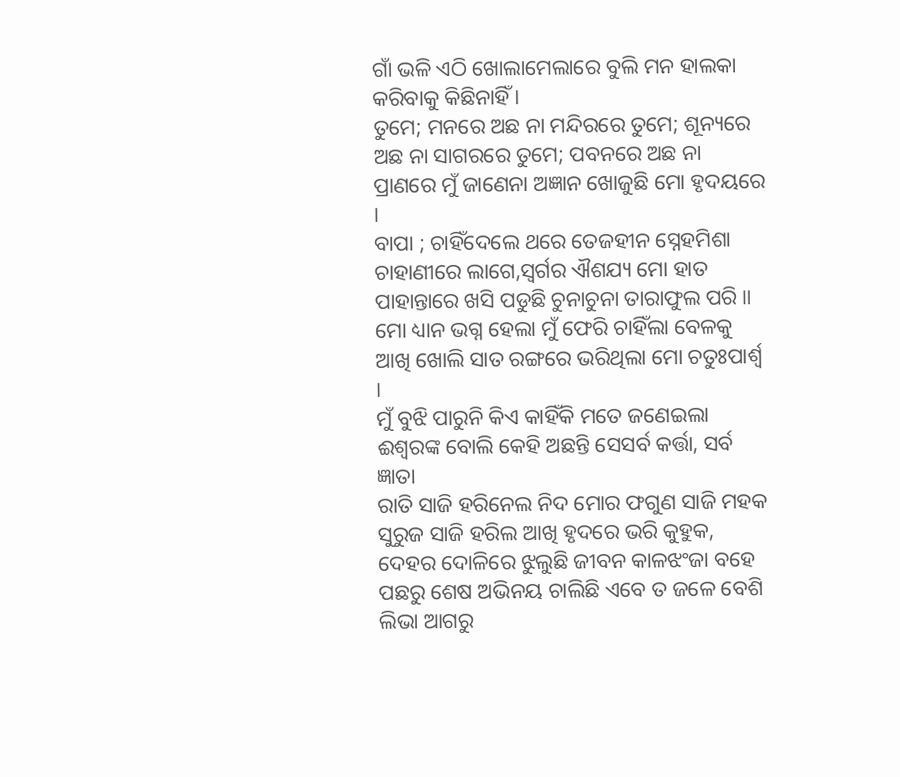ଗାଁ ଭଳି ଏଠି ଖୋଲାମେଲାରେ ବୁଲି ମନ ହାଲକା କରିବାକୁ କିଛିନାହିଁ ।
ତୁମେ; ମନରେ ଅଛ ନା ମନ୍ଦିରରେ ତୁମେ; ଶୂନ୍ୟରେ ଅଛ ନା ସାଗରରେ ତୁମେ; ପବନରେ ଅଛ ନା ପ୍ରାଣରେ ମୁଁ ଜାଣେନା ଅଜ୍ଞାନ ଖୋଜୁଛି ମୋ ହୃଦୟରେ ।
ବାପା ; ଚାହିଁଦେଲେ ଥରେ ତେଜହୀନ ସ୍ନେହମିଶା ଚାହାଣୀରେ ଲାଗେ,ସ୍ବର୍ଗର ଐଶଯ୍ୟ ମୋ ହାତ ପାହାନ୍ତାରେ ଖସି ପଡୁଛି ଚୁନାଚୁନା ତାରାଫୁଲ ପରି ॥
ମୋ ଧ୍ୟାନ ଭଗ୍ନ ହେଲା ମୁଁ ଫେରି ଚାହିଁଲା ବେଳକୁ ଆଖି ଖୋଲି ସାତ ରଙ୍ଗରେ ଭରିଥିଲା ମୋ ଚତୁଃପାର୍ଶ୍ୱ ।
ମୁଁ ବୁଝି ପାରୁନି କିଏ କାହିଁକି ମତେ ଜଣେଇଲା ଈଶ୍ୱରଙ୍କ ବୋଲି କେହି ଅଛନ୍ତି ସେସର୍ବ କର୍ତ୍ତା, ସର୍ବ ଜ୍ଞାତା
ରାତି ସାଜି ହରିନେଲ ନିଦ ମୋର ଫଗୁଣ ସାଜି ମହକ ସୁରୁଜ ସାଜି ହରିଲ ଆଖି ହୃଦରେ ଭରି କୁହୁକ,
ଦେହର ଦୋଳିରେ ଝୁଲୁଛି ଜୀବନ କାଳଝଂଜା ବହେ ପଛରୁ ଶେଷ ଅଭିନୟ ଚାଲିଛି ଏବେ ତ ଜଳେ ବେଶି ଲିଭା ଆଗରୁ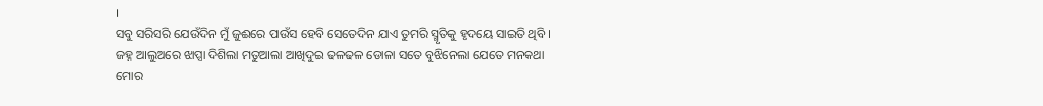।
ସବୁ ସରିସରି ଯେଉଁଦିନ ମୁଁ ଜୁଈରେ ପାଉଁସ ହେବି ସେତେଦିନ ଯାଏ ତୁମରି ସ୍ମୃତିକୁ ହୃଦୟେ ସାଇତି ଥିବି ।
ଜହ୍ନ ଆଲୁଅରେ ଝାପ୍ସା ଦିଶିଲା ମତୁଆଲା ଆଖିଦୁଇ ଢଳଢଳ ଡୋଳା ସତେ ବୁଝିନେଲା ଯେତେ ମନକଥା ମୋର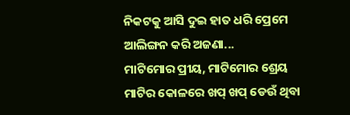ନିକଟକୁ ଆସି ଦୁଇ ହାତ ଧରି ପ୍ରେମେ ଆଲିଙ୍ଗନ କରି ଅଜଣା...
ମାଟିମୋର ପ୍ରୀୟ, ମାଟିମୋର ଶ୍ରେୟ ମାଟିର କୋଳରେ ଖପ୍ ଖପ୍ ଡେଉଁ ଥିବା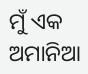ମୁଁ ଏକ ଅମାନିଆ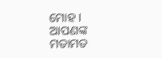ମୋହ ।
ଆପଣଙ୍କ ମତାମତ